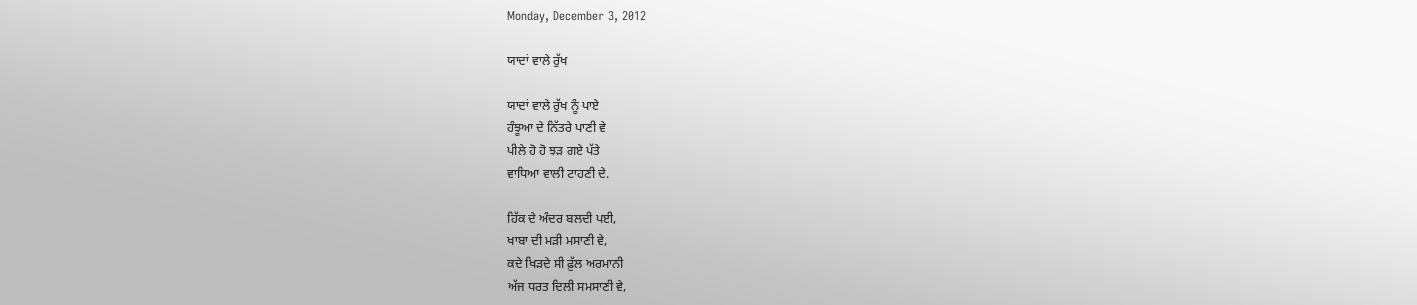Monday, December 3, 2012

ਯਾਦਾਂ ਵਾਲੇ ਰੁੱਖ

ਯਾਦਾਂ ਵਾਲੇ ਰੁੱਖ ਨੂੰ ਪਾਏ
ਹੰਝੂਆ ਦੇ ਨਿੱਤਰੇ ਪਾਣੀ ਵੇ
ਪੀਲੇ ਹੋ ਹੋ ਝੜ ਗਏ ਪੱਤੇ
ਵਾਧਿਆ ਵਾਲੀ ਟਾਹਣੀ ਦੇ.

ਹਿੱਕ ਦੇ ਅੰਦਰ ਬਲਦੀ ਪਈ,
ਖਾਬਾ ਦੀ ਮੜੀ ਮਸਾਣੀ ਵੇ,
ਕਦੇ ਖਿੜਦੇ ਸੀ ਫ਼ੁੱਲ ਅਰਮਾਨੀ
ਅੱਜ ਧਰਤ ਦਿਲੀ ਸਮਸਾਣੀ ਵੇ,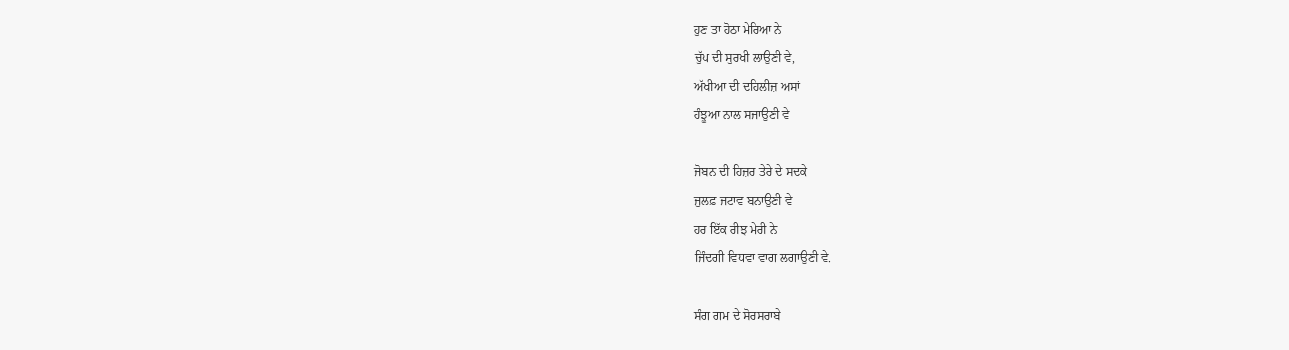ਹੁਣ ਤਾ ਹੋਠਾ ਮੇਰਿਆ ਨੇ
ਚੁੱਪ ਦੀ ਸੁਰਖੀ ਲਾਉਣੀ ਵੇ,
ਅੱਖੀਆ ਦੀ ਦਹਿਲੀਜ਼ ਅਸਾਂ
ਹੰਝੂਆ ਨਾਲ ਸਜਾਉਣੀ ਵੇ

ਜੋਬਨ ਦੀ ਹਿਜ਼ਰ ਤੇਰੇ ਦੇ ਸਦਕੇ
ਜੁਲਫ਼ ਜਟਾਵ ਬਨਾਉਣੀ ਵੇ
ਹਰ ਇੱਕ ਰੀਝ ਮੇਰੀ ਨੇ
ਜਿੰਦਗੀ ਵਿਧਵਾ ਵਾਗ ਲਗਾਉਣੀ ਵੇ.

ਸੰਗ ਗਮ ਦੇ ਸੋਰਸਰਾਬੇ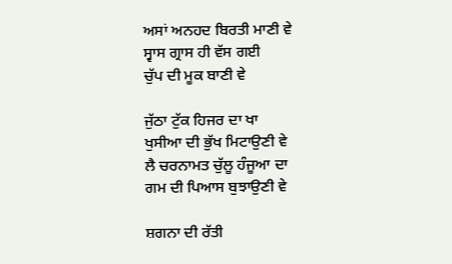ਅਸਾਂ ਅਨਹਦ ਬਿਰਤੀ ਮਾਣੀ ਵੇ
ਸ੍ਵਾਸ ਗ੍ਰਾਸ ਹੀ ਵੱਸ ਗਈ
ਚੁੱਪ ਦੀ ਮੂਕ ਬਾਣੀ ਵੇ

ਜੁੱਠਾ ਟੁੱਕ ਹਿਜਰ ਦਾ ਖਾ
ਖੁਸੀਆ ਦੀ ਭੁੱਖ ਮਿਟਾਉਣੀ ਵੇ
ਲੈ ਚਰਨਾਮਤ ਚੁੱਲੂ ਹੰਜੂਆ ਦਾ
ਗਮ ਦੀ ਪਿਆਸ ਬੁਝਾਉਣੀ ਵੇ

ਸ਼ਗਨਾ ਦੀ ਰੱਤੀ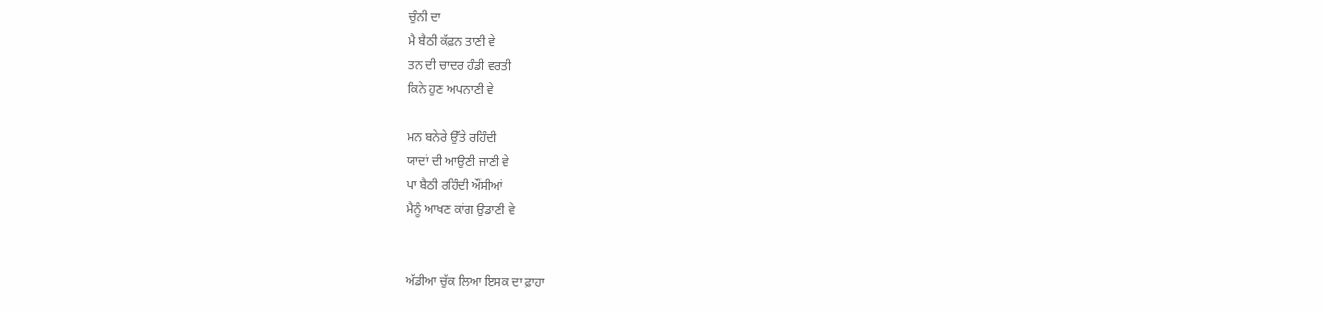ਚੁੰਨੀ ਦਾ
ਮੈ ਬੈਠੀ ਕੱਫ਼ਨ ਤਾਣੀ ਵੇ
ਤਨ ਦੀ ਚਾਦਰ ਹੰਡੀ ਵਰਤੀ
ਕਿਨੇ ਹੁਣ ਅਪਨਾਣੀ ਵੇ

ਮਨ ਬਨੇਰੇ ਉੱਤੇ ਰਹਿੰਦੀ
ਯਾਦਾਂ ਦੀ ਆਉਣੀ ਜਾਣੀ ਵੇ
ਪਾ ਬੈਠੀ ਰਹਿੰਦੀ ਔਂਸੀਆਂ
ਮੈਨੂੰ ਆਖਣ ਕਾਂਗ ਉਡਾਣੀ ਵੇ


ਅੱਡੀਆ ਚੁੱਕ ਲਿਆ ਇਸਕ ਦਾ ਫ਼ਾਹਾ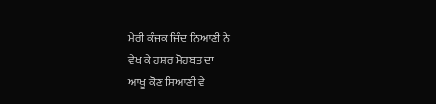ਮੇਰੀ ਕੰਜਕ ਜਿੰਦ ਨਿਆਣੀ ਨੇ
ਵੇਖ ਕੇ ਹਸ਼ਰ ਮੋਹਬਤ ਦਾ
ਆਖੂ ਕੋਣ ਸਿਆਣੀ ਵੇ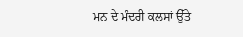ਮਨ ਦੇ ਮੰਦਰੀ ਕਲਸਾਂ ਉੱਤੇ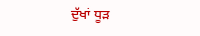ਦੁੱਖਾਂ ਧੂੜ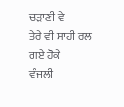ਚੜਾਣੀ ਵੇ
ਤੇਰੇ ਵੀ ਸਾਹੀ ਰਲ ਗਏ ਹੋਕੇ
ਵੰਜਲੀ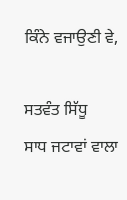ਕਿੰਨੇ ਵਜਾਉਣੀ ਵੇ,

ਸਤਵੰਤ ਸਿੱਧੂ
ਸਾਧ ਜਟਾਵਾਂ ਵਾਲਾ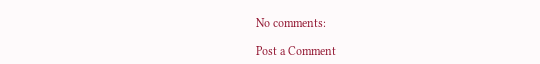No comments:

Post a Comment